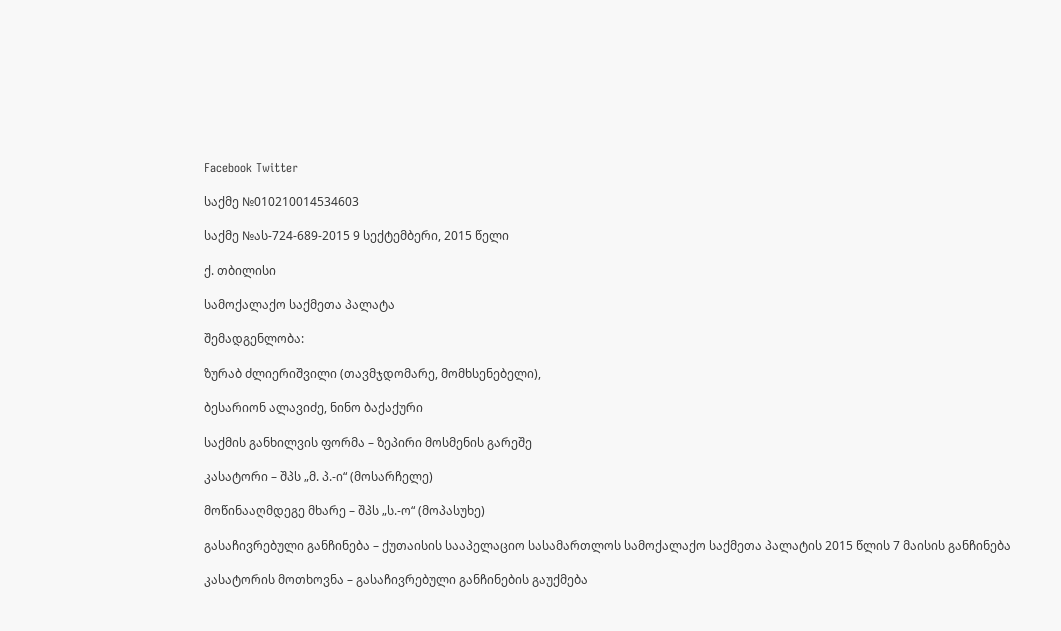Facebook Twitter

საქმე №010210014534603

საქმე №ას-724-689-2015 9 სექტემბერი, 2015 წელი

ქ. თბილისი

სამოქალაქო საქმეთა პალატა

შემადგენლობა:

ზურაბ ძლიერიშვილი (თავმჯდომარე, მომხსენებელი),

ბესარიონ ალავიძე, ნინო ბაქაქური

საქმის განხილვის ფორმა – ზეპირი მოსმენის გარეშე

კასატორი – შპს „მ. პ.-ი“ (მოსარჩელე)

მოწინააღმდეგე მხარე – შპს „ს.-ო“ (მოპასუხე)

გასაჩივრებული განჩინება – ქუთაისის სააპელაციო სასამართლოს სამოქალაქო საქმეთა პალატის 2015 წლის 7 მაისის განჩინება

კასატორის მოთხოვნა – გასაჩივრებული განჩინების გაუქმება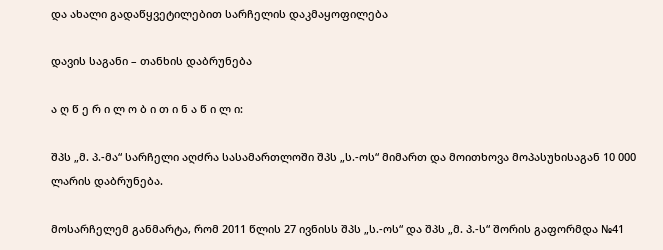და ახალი გადაწყვეტილებით სარჩელის დაკმაყოფილება

დავის საგანი – თანხის დაბრუნება

ა ღ წ ე რ ი ლ ო ბ ი თ ი ნ ა წ ი ლ ი:

შპს „მ. პ.-მა“ სარჩელი აღძრა სასამართლოში შპს „ს.-ოს“ მიმართ და მოითხოვა მოპასუხისაგან 10 000 ლარის დაბრუნება.

მოსარჩელემ განმარტა, რომ 2011 წლის 27 ივნისს შპს „ს.-ოს“ და შპს „მ. პ.-ს“ შორის გაფორმდა №41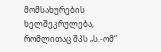მომსახურების ხელშეკრულება, რომლითაც შპს „ს.-ომ“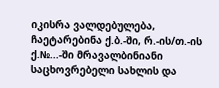იკისრა ვალდებულება, ჩაეტარებინა ქ.ბ.-ში, რ.-ის/თ.-ის ქ.№...-ში მრავალბინიანი საცხოვრებელი სახლის და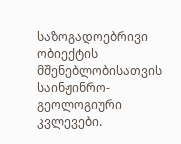საზოგადოებრივი ობიექტის მშენებლობისათვის საინჟინრო-გეოლოგიური კვლევები.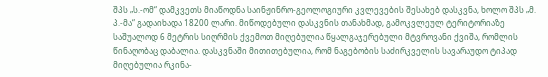შპს „ს.-ომ“ დამკვეთს მიაწოდნა საინჟინრო-გეოლოგიური კვლევების შესახებ დასკვნა, ხოლო შპს „მ. პ.-მა“ გადაიხადა 18200 ლარი. მიწოდებული დასკვნის თანახმად, გამოკვლეულ ტერიტორიაზე საშუალოდ 6 მეტრის სიღრმის ქვემოთ მიღებულია წყალგაჯერებული მტვროვანი ქვიშა, რომლის წინაღობაც დაბალია. დასკვნაში მითითებულია, რომ ნაგებობის საძირკველის სავარაუდო ტიპად მიღებულია რკინა-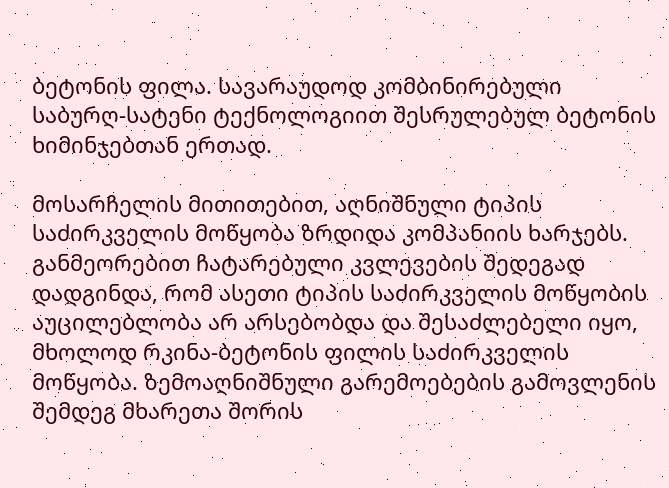ბეტონის ფილა. სავარაუდოდ კომბინირებული საბურღ-სატენი ტექნოლოგიით შესრულებულ ბეტონის ხიმინჯებთან ერთად.

მოსარჩელის მითითებით, აღნიშნული ტიპის საძირკველის მოწყობა ზრდიდა კომპანიის ხარჯებს. განმეორებით ჩატარებული კვლევების შედეგად დადგინდა, რომ ასეთი ტიპის საძირკველის მოწყობის აუცილებლობა არ არსებობდა და შესაძლებელი იყო, მხოლოდ რკინა-ბეტონის ფილის საძირკველის მოწყობა. ზემოაღნიშნული გარემოებების გამოვლენის შემდეგ მხარეთა შორის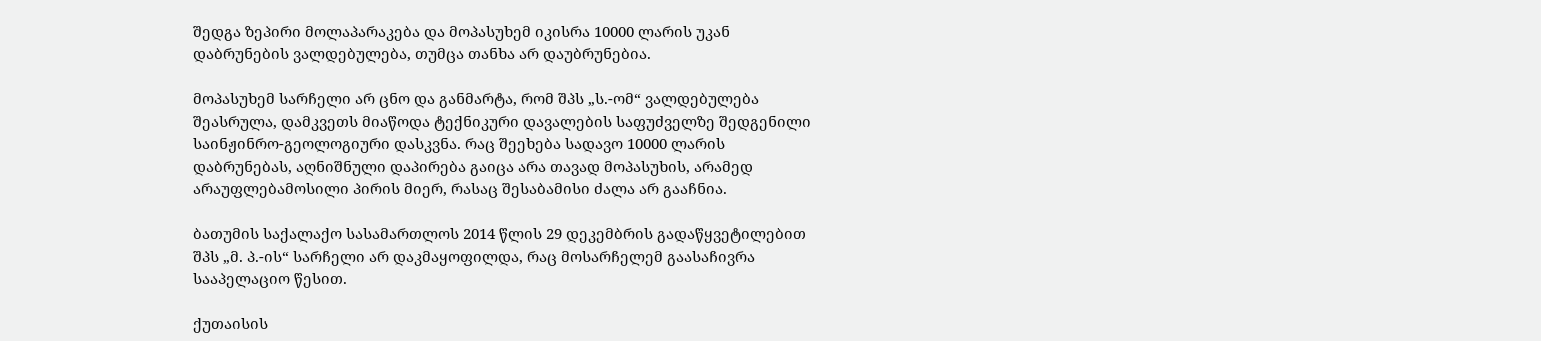შედგა ზეპირი მოლაპარაკება და მოპასუხემ იკისრა 10000 ლარის უკან დაბრუნების ვალდებულება, თუმცა თანხა არ დაუბრუნებია.

მოპასუხემ სარჩელი არ ცნო და განმარტა, რომ შპს „ს.-ომ“ ვალდებულება შეასრულა, დამკვეთს მიაწოდა ტექნიკური დავალების საფუძველზე შედგენილი საინჟინრო-გეოლოგიური დასკვნა. რაც შეეხება სადავო 10000 ლარის დაბრუნებას, აღნიშნული დაპირება გაიცა არა თავად მოპასუხის, არამედ არაუფლებამოსილი პირის მიერ, რასაც შესაბამისი ძალა არ გააჩნია.

ბათუმის საქალაქო სასამართლოს 2014 წლის 29 დეკემბრის გადაწყვეტილებით შპს „მ. პ.-ის“ სარჩელი არ დაკმაყოფილდა, რაც მოსარჩელემ გაასაჩივრა სააპელაციო წესით.

ქუთაისის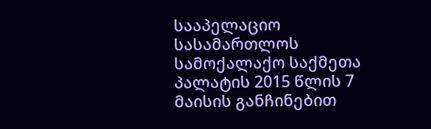სააპელაციო სასამართლოს სამოქალაქო საქმეთა პალატის 2015 წლის 7 მაისის განჩინებით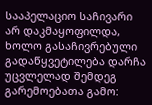სააპელაციო საჩივარი არ დაკმაყოფილდა, ხოლო გასაჩივრებული გადაწყვეტილება დარჩა უცვლელად შემდეგ გარემოებათა გამო: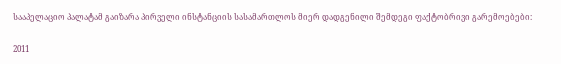სააპელაციო პალატამ გაიზარა პირველი ინსტანციის სასამართლოს მიერ დადგენილი შემდეგი ფაქტობრივი გარემოებები:

2011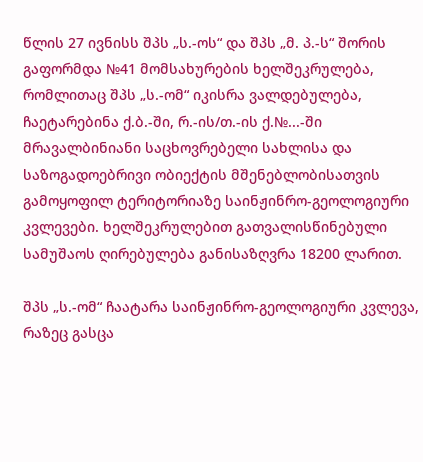წლის 27 ივნისს შპს „ს.-ოს“ და შპს „მ. პ.-ს“ შორის გაფორმდა №41 მომსახურების ხელშეკრულება, რომლითაც შპს „ს.-ომ“ იკისრა ვალდებულება, ჩაეტარებინა ქ.ბ.-ში, რ.-ის/თ.-ის ქ.№...-ში მრავალბინიანი საცხოვრებელი სახლისა და საზოგადოებრივი ობიექტის მშენებლობისათვის გამოყოფილ ტერიტორიაზე საინჟინრო-გეოლოგიური კვლევები. ხელშეკრულებით გათვალისწინებული სამუშაოს ღირებულება განისაზღვრა 18200 ლარით.

შპს „ს.-ომ“ ჩაატარა საინჟინრო-გეოლოგიური კვლევა, რაზეც გასცა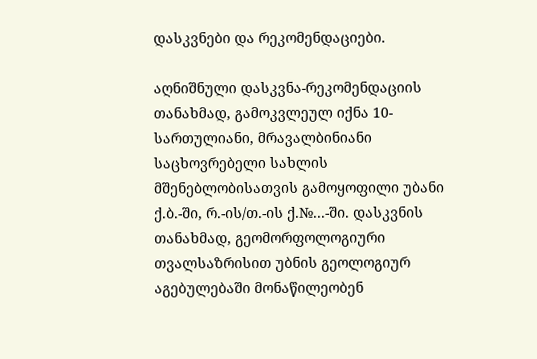დასკვნები და რეკომენდაციები.

აღნიშნული დასკვნა-რეკომენდაციის თანახმად, გამოკვლეულ იქნა 10-სართულიანი, მრავალბინიანი საცხოვრებელი სახლის მშენებლობისათვის გამოყოფილი უბანი ქ.ბ.-ში, რ.-ის/თ.-ის ქ.№...-ში. დასკვნის თანახმად, გეომორფოლოგიური თვალსაზრისით უბნის გეოლოგიურ აგებულებაში მონაწილეობენ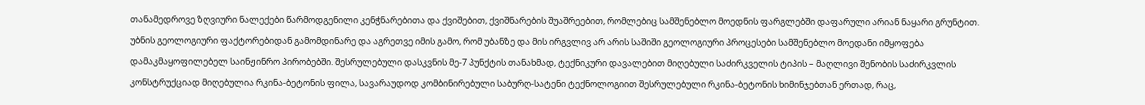თანამედროვე ზღვიური ნალექები წარმოდგენილი კენჭნარებითა და ქვიშებით, ქვიშნარების შუაშრეებით, რომლებიც სამშენებლო მოედნის ფარგლებში დაფარული არიან ნაყარი გრუნტით. უბნის გეოლოგიური ფაქტორებიდან გამომდინარე და აგრეთვე იმის გამო, რომ უბანზე და მის ირგვლივ არ არის საშიში გეოლოგიური პროცესები სამშენებლო მოედანი იმყოფება დამაკმაყოფილებელ საინჟინრო პირობებში. შესრულებული დასკვნის მე-7 პუნქტის თანახმად, ტექნიკური დავალებით მიღებული საძირკველის ტიპის – მაღლივი შენობის საძირკვლის კონსტრუქციად მიღებულია რკინა-ბეტონის ფილა, სავარაუდოდ კომბინირებული საბურღ-სატენი ტექნოლოგიით შესრულებული რკინა-ბეტონის ხიმინჯებთან ერთად, რაც,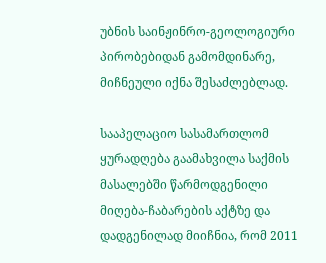უბნის საინჟინრო-გეოლოგიური პირობებიდან გამომდინარე, მიჩნეული იქნა შესაძლებლად.

სააპელაციო სასამართლომ ყურადღება გაამახვილა საქმის მასალებში წარმოდგენილი მიღება-ჩაბარების აქტზე და დადგენილად მიიჩნია, რომ 2011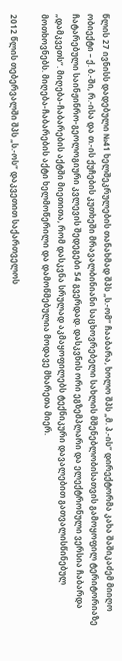წლის 27 ივნისს დადებული №41 ხელშეკრულების თანახმად შპს „ს.-ომ“ ჩააბარა, ხოლო შპს „მ. პ.-ის“ დირექტორმა კახა შაშიკაძემ მიიღო ობიექტი – ქ. ბ.-ში, რ.-ისა და თ.-ის ქუჩების კუთხეში მრავალბინიანი საცხოვრებელი სახლის მშენებლობისათვის გამოყოფილ ტერიტორიაზე ჩატარებული საინჟინრო-გეოლოგიური კვლევის შედეგები 54 გვერდად. დასკვნის ორი ეგზემპლარი და ელექტრონული ვერსია ჩაბარდა „დამკვეთს“. მიღება-ჩაბარების აქტში მიეთითა, რომ დასკვნა სრულად აკმაყოფილებს ტექნიკური დავალებით გათვალისწინებულ მოთხოვნებს. მიღება-ჩაბარების აქტი ხელმოწერილი და დამოწმებულია მოდავე მხარეთა მიერ.

2012 წლის თებერვალში შპს „ს.-ოს“ დაკვეთით საქართველოს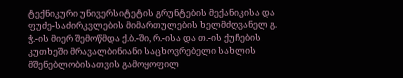ტექნიკური უნივერსიტეტის გრუნტების მექანიკისა და ფუძე-საძირკვლების მიმართულების ხელმძღვანელ გ. ჭ.-ის მიერ შემოწმდა ქ.ბ.-ში, რ.-ისა და თ.-ის ქუჩების კუთხეში მრავალბინიანი საცხოვრებელი სახლის მშენებლობისათვის გამოყოფილ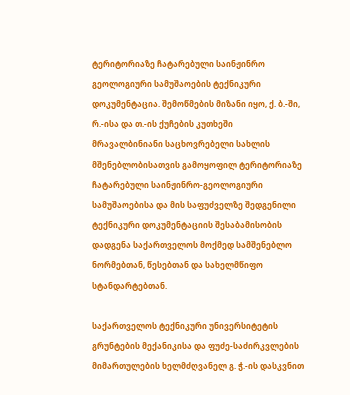ტერიტორიაზე ჩატარებული საინჟინრო გეოლოგიური სამუშაოების ტექნიკური დოკუმენტაცია. შემოწმების მიზანი იყო, ქ. ბ.-ში, რ.-ისა და თ.-ის ქუჩების კუთხეში მრავალბინიანი საცხოვრებელი სახლის მშენებლობისათვის გამოყოფილ ტერიტორიაზე ჩატარებული საინჟინრო-გეოლოგიური სამუშაოებისა და მის საფუძველზე შედგენილი ტექნიკური დოკუმენტაციის შესაბამისობის დადგენა საქართველოს მოქმედ სამშენებლო ნორმებთან, წესებთან და სახელმწიფო სტანდარტებთან.

საქართველოს ტექნიკური უნივერსიტეტის გრუნტების მექანიკისა და ფუძე-საძირკვლების მიმართულების ხელმძღვანელ გ. ჭ.-ის დასკვნით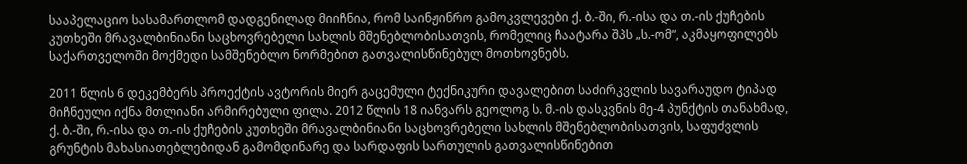სააპელაციო სასამართლომ დადგენილად მიიჩნია, რომ საინჟინრო გამოკვლევები ქ. ბ.-ში, რ.-ისა და თ.-ის ქუჩების კუთხეში მრავალბინიანი საცხოვრებელი სახლის მშენებლობისათვის, რომელიც ჩაატარა შპს „ს.-ომ“, აკმაყოფილებს საქართველოში მოქმედი სამშენებლო ნორმებით გათვალისწინებულ მოთხოვნებს.

2011 წლის 6 დეკემბერს პროექტის ავტორის მიერ გაცემული ტექნიკური დავალებით საძირკვლის სავარაუდო ტიპად მიჩნეული იქნა მთლიანი არმირებული ფილა. 2012 წლის 18 იანვარს გეოლოგ ს. მ.-ის დასკვნის მე-4 პუნქტის თანახმად, ქ. ბ.-ში, რ.-ისა და თ.-ის ქუჩების კუთხეში მრავალბინიანი საცხოვრებელი სახლის მშენებლობისათვის, საფუძვლის გრუნტის მახასიათებლებიდან გამომდინარე და სარდაფის სართულის გათვალისწინებით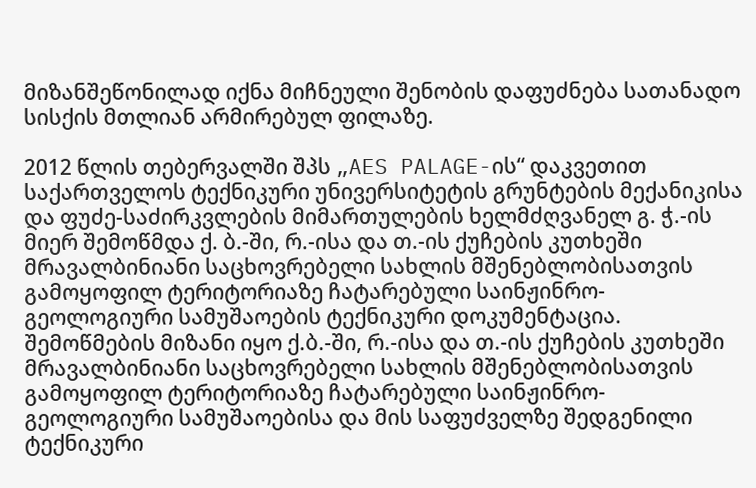მიზანშეწონილად იქნა მიჩნეული შენობის დაფუძნება სათანადო სისქის მთლიან არმირებულ ფილაზე.

2012 წლის თებერვალში შპს „AES PALAGE-ის“ დაკვეთით საქართველოს ტექნიკური უნივერსიტეტის გრუნტების მექანიკისა და ფუძე-საძირკვლების მიმართულების ხელმძღვანელ გ. ჭ.-ის მიერ შემოწმდა ქ. ბ.-ში, რ.-ისა და თ.-ის ქუჩების კუთხეში მრავალბინიანი საცხოვრებელი სახლის მშენებლობისათვის გამოყოფილ ტერიტორიაზე ჩატარებული საინჟინრო-გეოლოგიური სამუშაოების ტექნიკური დოკუმენტაცია. შემოწმების მიზანი იყო ქ.ბ.-ში, რ.-ისა და თ.-ის ქუჩების კუთხეში მრავალბინიანი საცხოვრებელი სახლის მშენებლობისათვის გამოყოფილ ტერიტორიაზე ჩატარებული საინჟინრო-გეოლოგიური სამუშაოებისა და მის საფუძველზე შედგენილი ტექნიკური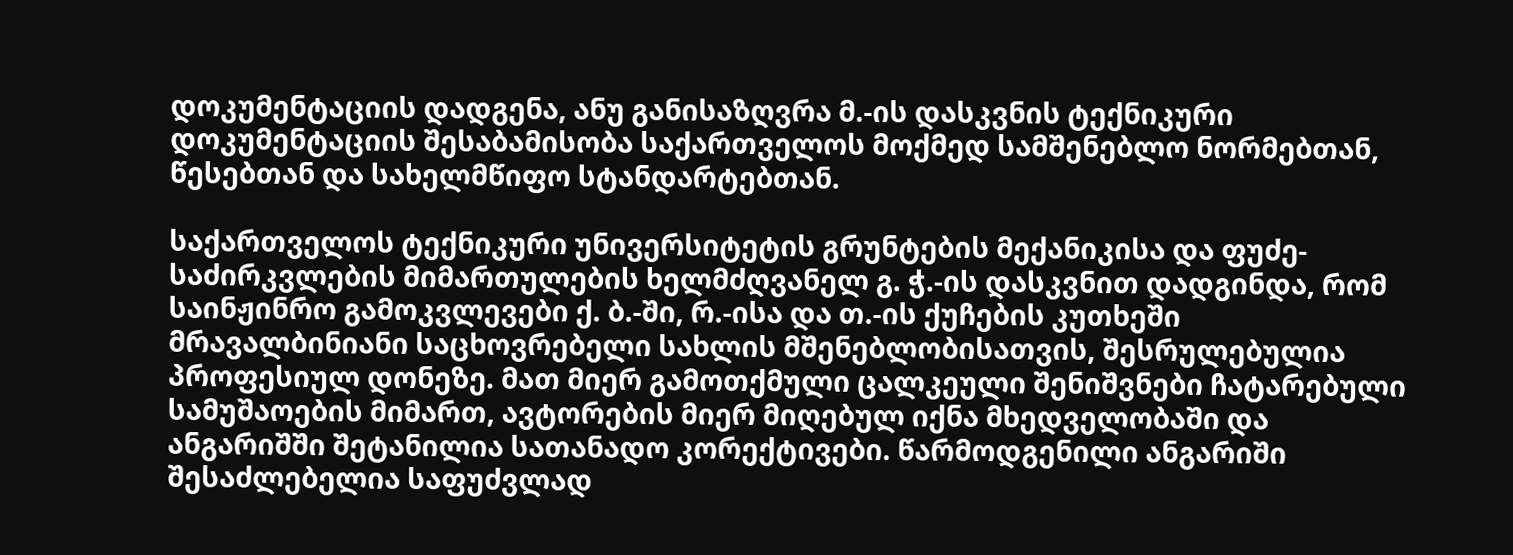დოკუმენტაციის დადგენა, ანუ განისაზღვრა მ.-ის დასკვნის ტექნიკური დოკუმენტაციის შესაბამისობა საქართველოს მოქმედ სამშენებლო ნორმებთან, წესებთან და სახელმწიფო სტანდარტებთან.

საქართველოს ტექნიკური უნივერსიტეტის გრუნტების მექანიკისა და ფუძე-საძირკვლების მიმართულების ხელმძღვანელ გ. ჭ.-ის დასკვნით დადგინდა, რომ საინჟინრო გამოკვლევები ქ. ბ.-ში, რ.-ისა და თ.-ის ქუჩების კუთხეში მრავალბინიანი საცხოვრებელი სახლის მშენებლობისათვის, შესრულებულია პროფესიულ დონეზე. მათ მიერ გამოთქმული ცალკეული შენიშვნები ჩატარებული სამუშაოების მიმართ, ავტორების მიერ მიღებულ იქნა მხედველობაში და ანგარიშში შეტანილია სათანადო კორექტივები. წარმოდგენილი ანგარიში შესაძლებელია საფუძვლად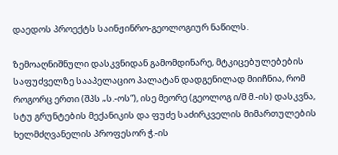დაედოს პროექტს საინჟინრო-გეოლოგიურ ნაწილს.

ზემოაღნიშნული დასკვნიდან გამომდინარე, მტკიცებულებების საფუძველზე სააპელაციო პალატან დადგენილად მიიჩნია, რომ როგორც ერთი (შპს „ს.-ოს“), ისე მეორე (გეოლოგ ი/მ მ.-ის) დასკვნა, სტუ გრუნტების მექანიკის და ფუძე საძირკველის მიმართულების ხელმძღვანელის პროფესორ ჭ.-ის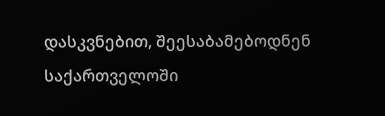დასკვნებით, შეესაბამებოდნენ საქართველოში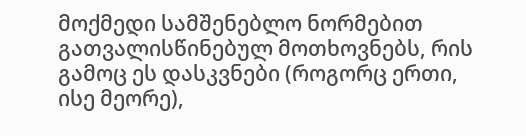მოქმედი სამშენებლო ნორმებით გათვალისწინებულ მოთხოვნებს, რის გამოც ეს დასკვნები (როგორც ერთი, ისე მეორე),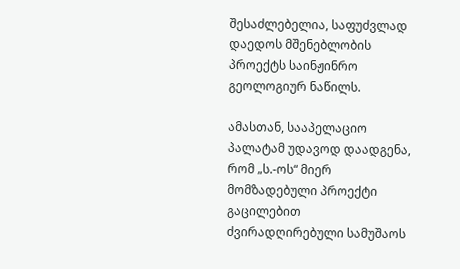შესაძლებელია, საფუძვლად დაედოს მშენებლობის პროექტს საინჟინრო გეოლოგიურ ნაწილს.

ამასთან, სააპელაციო პალატამ უდავოდ დაადგენა, რომ „ს.-ოს“ მიერ მომზადებული პროექტი გაცილებით ძვირადღირებული სამუშაოს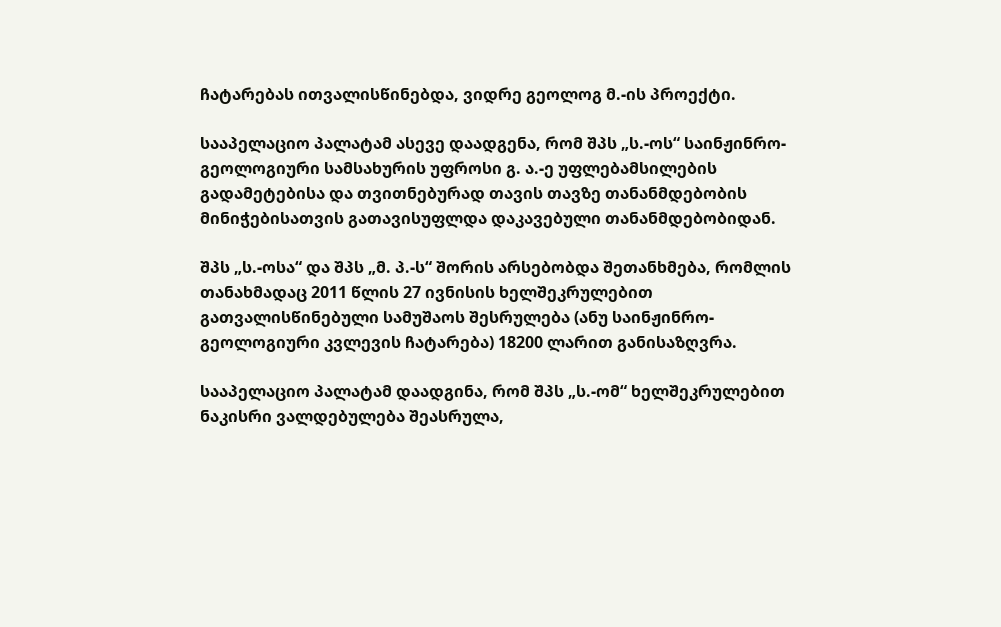ჩატარებას ითვალისწინებდა, ვიდრე გეოლოგ მ.-ის პროექტი.

სააპელაციო პალატამ ასევე დაადგენა, რომ შპს „ს.-ოს“ საინჟინრო-გეოლოგიური სამსახურის უფროსი გ. ა.-ე უფლებამსილების გადამეტებისა და თვითნებურად თავის თავზე თანანმდებობის მინიჭებისათვის გათავისუფლდა დაკავებული თანანმდებობიდან.

შპს „ს.-ოსა“ და შპს „მ. პ.-ს“ შორის არსებობდა შეთანხმება, რომლის თანახმადაც 2011 წლის 27 ივნისის ხელშეკრულებით გათვალისწინებული სამუშაოს შესრულება (ანუ საინჟინრო-გეოლოგიური კვლევის ჩატარება) 18200 ლარით განისაზღვრა.

სააპელაციო პალატამ დაადგინა, რომ შპს „ს.-ომ“ ხელშეკრულებით ნაკისრი ვალდებულება შეასრულა,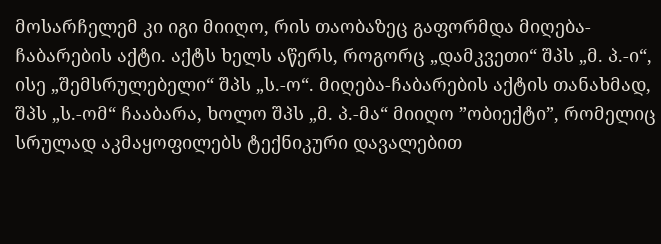მოსარჩელემ კი იგი მიიღო, რის თაობაზეც გაფორმდა მიღება-ჩაბარების აქტი. აქტს ხელს აწერს, როგორც „დამკვეთი“ შპს „მ. პ.-ი“, ისე „შემსრულებელი“ შპს „ს.-ო“. მიღება-ჩაბარების აქტის თანახმად, შპს „ს.-ომ“ ჩააბარა, ხოლო შპს „მ. პ.-მა“ მიიღო ”ობიექტი”, რომელიც სრულად აკმაყოფილებს ტექნიკური დავალებით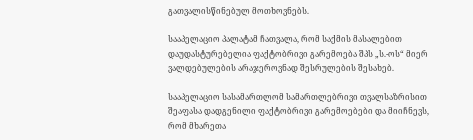გათვალისწინებულ მოთხოვნებს.

სააპელაციო პალატამ ჩათვალა, რომ საქმის მასალებით დაუდასტურებელია ფაქტობრივი გარემოება შპს „ს.-ოს“ მიერ ვალდებულების არაჯეროვნად შესრულების შესახებ.

სააპელაციო სასამართლომ სამართლებრივი თვალსაზრისით შეაფასა დადგენილი ფაქტობრივი გარემოებები და მიიჩნევს, რომ მხარეთა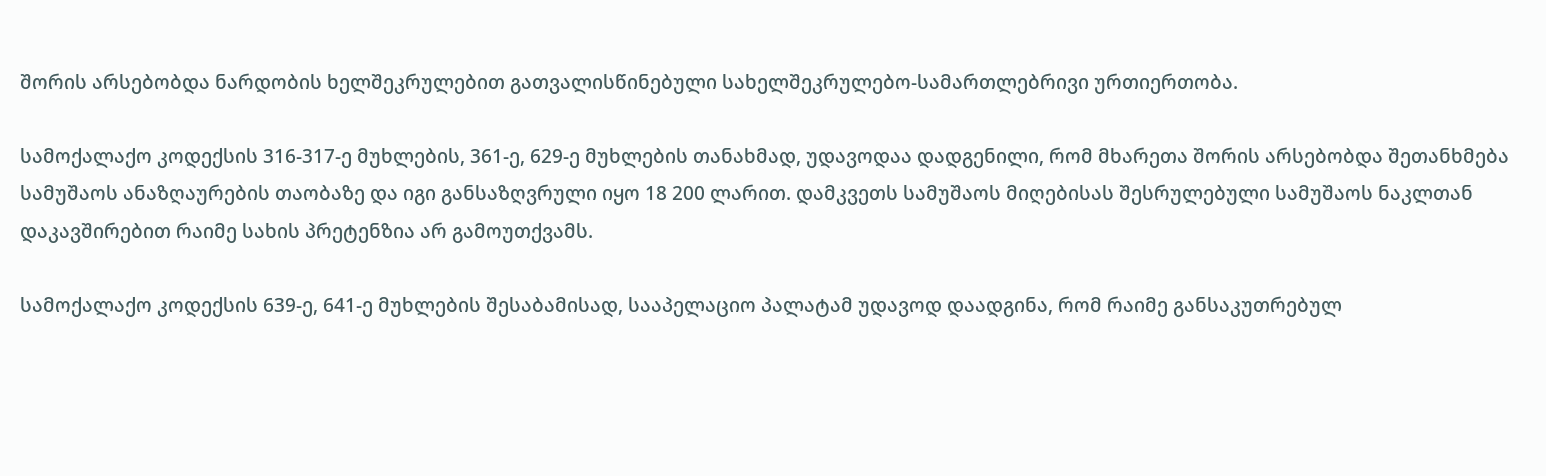შორის არსებობდა ნარდობის ხელშეკრულებით გათვალისწინებული სახელშეკრულებო-სამართლებრივი ურთიერთობა.

სამოქალაქო კოდექსის 316-317-ე მუხლების, 361-ე, 629-ე მუხლების თანახმად, უდავოდაა დადგენილი, რომ მხარეთა შორის არსებობდა შეთანხმება სამუშაოს ანაზღაურების თაობაზე და იგი განსაზღვრული იყო 18 200 ლარით. დამკვეთს სამუშაოს მიღებისას შესრულებული სამუშაოს ნაკლთან დაკავშირებით რაიმე სახის პრეტენზია არ გამოუთქვამს.

სამოქალაქო კოდექსის 639-ე, 641-ე მუხლების შესაბამისად, სააპელაციო პალატამ უდავოდ დაადგინა, რომ რაიმე განსაკუთრებულ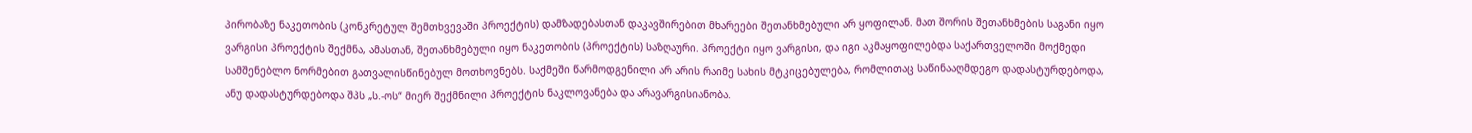პირობაზე ნაკეთობის (კონკრეტულ შემთხვევაში პროექტის) დამზადებასთან დაკავშირებით მხარეები შეთანხმებული არ ყოფილან. მათ შორის შეთანხმების საგანი იყო ვარგისი პროექტის შექმნა, ამასთან, შეთანხმებული იყო ნაკეთობის (პროექტის) საზღაური. პროექტი იყო ვარგისი, და იგი აკმაყოფილებდა საქართველოში მოქმედი სამშენებლო ნორმებით გათვალისწინებულ მოთხოვნებს. საქმეში წარმოდგენილი არ არის რაიმე სახის მტკიცებულება, რომლითაც საწინააღმდეგო დადასტურდებოდა, ანუ დადასტურდებოდა შპს „ს.-ოს“ მიერ შექმნილი პროექტის ნაკლოვანება და არავარგისიანობა.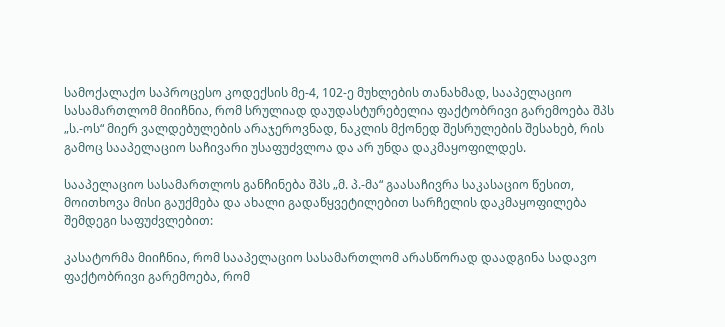სამოქალაქო საპროცესო კოდექსის მე-4, 102-ე მუხლების თანახმად, სააპელაციო სასამართლომ მიიჩნია, რომ სრულიად დაუდასტურებელია ფაქტობრივი გარემოება შპს „ს.-ოს“ მიერ ვალდებულების არაჯეროვნად, ნაკლის მქონედ შესრულების შესახებ, რის გამოც სააპელაციო საჩივარი უსაფუძვლოა და არ უნდა დაკმაყოფილდეს.

სააპელაციო სასამართლოს განჩინება შპს „მ. პ.-მა“ გაასაჩივრა საკასაციო წესით, მოითხოვა მისი გაუქმება და ახალი გადაწყვეტილებით სარჩელის დაკმაყოფილება შემდეგი საფუძვლებით:

კასატორმა მიიჩნია, რომ სააპელაციო სასამართლომ არასწორად დაადგინა სადავო ფაქტობრივი გარემოება, რომ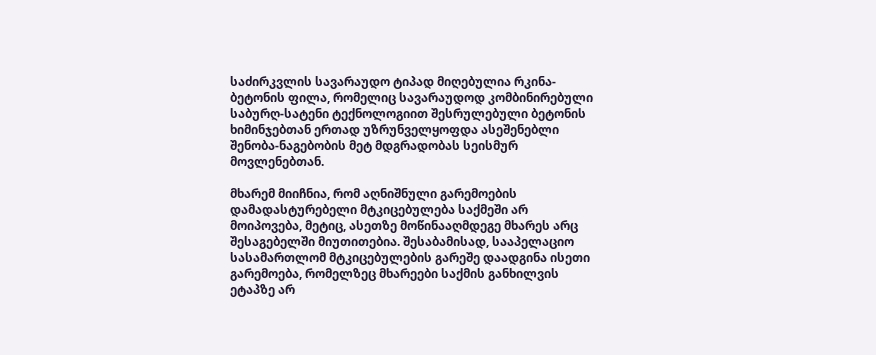საძირკვლის სავარაუდო ტიპად მიღებულია რკინა-ბეტონის ფილა, რომელიც სავარაუდოდ კომბინირებული საბურღ-სატენი ტექნოლოგიით შესრულებული ბეტონის ხიმინჯებთან ერთად უზრუნველყოფდა ასეშენებლი შენობა-ნაგებობის მეტ მდგრადობას სეისმურ მოვლენებთან.

მხარემ მიიჩნია, რომ აღნიშნული გარემოების დამადასტურებელი მტკიცებულება საქმეში არ მოიპოვება, მეტიც, ასეთზე მოწინააღმდეგე მხარეს არც შესაგებელში მიუთითებია. შესაბამისად, სააპელაციო სასამართლომ მტკიცებულების გარეშე დაადგინა ისეთი გარემოება, რომელზეც მხარეები საქმის განხილვის ეტაპზე არ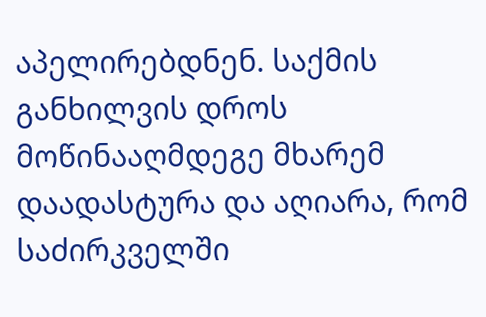აპელირებდნენ. საქმის განხილვის დროს მოწინააღმდეგე მხარემ დაადასტურა და აღიარა, რომ საძირკველში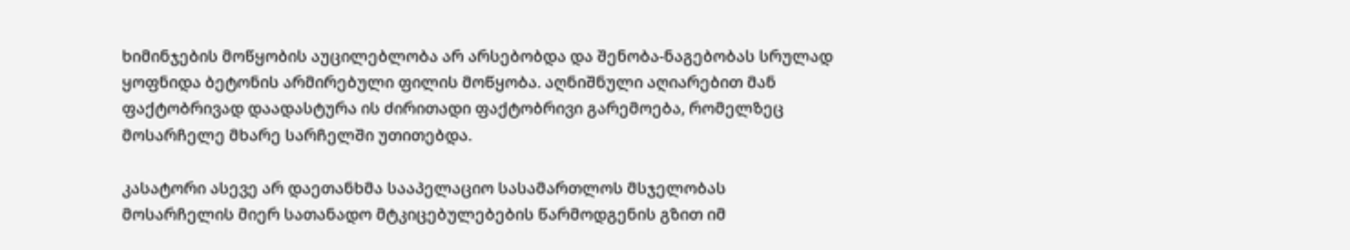ხიმინჯების მოწყობის აუცილებლობა არ არსებობდა და შენობა-ნაგებობას სრულად ყოფნიდა ბეტონის არმირებული ფილის მოწყობა. აღნიშნული აღიარებით მან ფაქტობრივად დაადასტურა ის ძირითადი ფაქტობრივი გარემოება, რომელზეც მოსარჩელე მხარე სარჩელში უთითებდა.

კასატორი ასევე არ დაეთანხმა სააპელაციო სასამართლოს მსჯელობას მოსარჩელის მიერ სათანადო მტკიცებულებების წარმოდგენის გზით იმ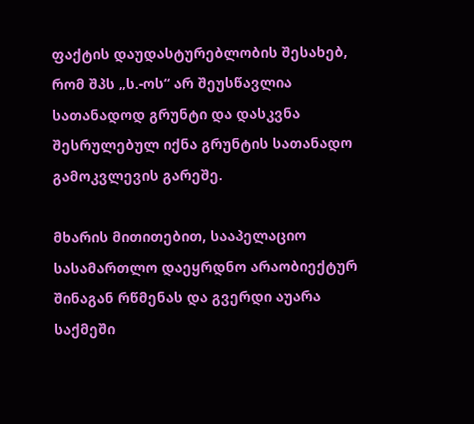ფაქტის დაუდასტურებლობის შესახებ, რომ შპს „ს.-ოს“ არ შეუსწავლია სათანადოდ გრუნტი და დასკვნა შესრულებულ იქნა გრუნტის სათანადო გამოკვლევის გარეშე.

მხარის მითითებით, სააპელაციო სასამართლო დაეყრდნო არაობიექტურ შინაგან რწმენას და გვერდი აუარა საქმეში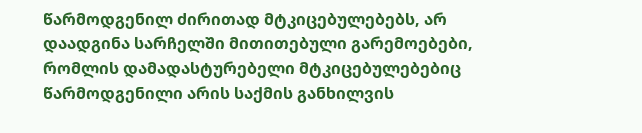წარმოდგენილ ძირითად მტკიცებულებებს, არ დაადგინა სარჩელში მითითებული გარემოებები, რომლის დამადასტურებელი მტკიცებულებებიც წარმოდგენილი არის საქმის განხილვის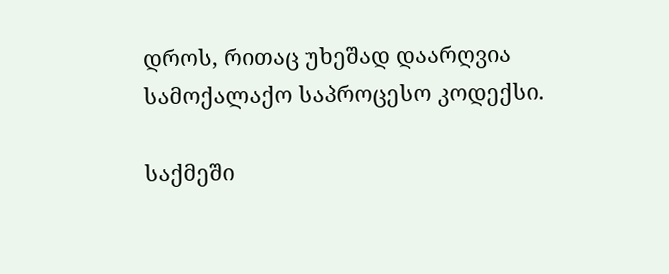დროს, რითაც უხეშად დაარღვია სამოქალაქო საპროცესო კოდექსი.

საქმეში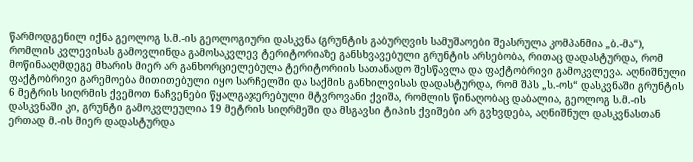წარმოდგენილ იქნა გეოლოგ ს.მ.-ის გეოლოგიური დასკვნა (გრუნტის გაბურღვის სამუშაოები შეასრულა კომპანმია „ბ.-მა“), რომლის კვლევისას გამოვლინდა გამოსაკვლევ ტერიტორიაზე განსხვავებული გრუნტის არსებობა, რითაც დადასტურდა, რომ მოწინააღმდეგე მხარის მიერ არ განხორციელებულა ტერიტორიის სათანადო შესწავლა და ფაქტობრივი გამოკვლევა. აღნიშნული ფაქტობრივი გარემოება მითითებული იყო სარჩელში და საქმის განხილვისას დადასტურდა, რომ შპს „ს.-ოს“ დასკვნაში გრუნტის 6 მეტრის სიღრმის ქვემოთ ნაჩვენები წყალგაჯერებული მტვროვანი ქვიშა, რომლის წინაღობაც დაბალია, გეოლოგ ს.მ.-ის დასკვნაში კი, გრუნტი გამოკვლეულია 19 მეტრის სიღრმეში და მსგავსი ტიპის ქვიშები არ გვხვდება, აღნიშნულ დასკვნასთან ერთად მ.-ის მიერ დადასტურდა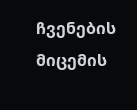ჩვენების მიცემის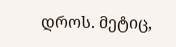დროს. მეტიც,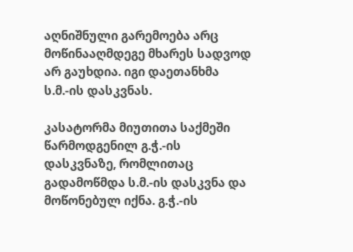აღნიშნული გარემოება არც მოწინააღმდეგე მხარეს სადვოდ არ გაუხდია. იგი დაეთანხმა ს.მ.-ის დასკვნას.

კასატორმა მიუთითა საქმეში წარმოდგენილ გ.ჭ.-ის დასკვნაზე, რომლითაც გადამოწმდა ს.მ.-ის დასკვნა და მოწონებულ იქნა. გ.ჭ.-ის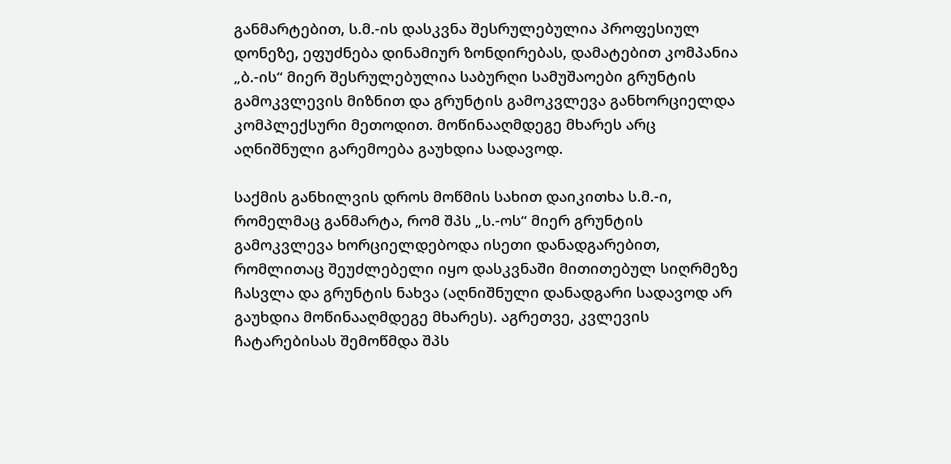განმარტებით, ს.მ.-ის დასკვნა შესრულებულია პროფესიულ დონეზე, ეფუძნება დინამიურ ზონდირებას, დამატებით კომპანია „ბ.-ის“ მიერ შესრულებულია საბურღი სამუშაოები გრუნტის გამოკვლევის მიზნით და გრუნტის გამოკვლევა განხორციელდა კომპლექსური მეთოდით. მოწინააღმდეგე მხარეს არც აღნიშნული გარემოება გაუხდია სადავოდ.

საქმის განხილვის დროს მოწმის სახით დაიკითხა ს.მ.-ი, რომელმაც განმარტა, რომ შპს „ს.-ოს“ მიერ გრუნტის გამოკვლევა ხორციელდებოდა ისეთი დანადგარებით, რომლითაც შეუძლებელი იყო დასკვნაში მითითებულ სიღრმეზე ჩასვლა და გრუნტის ნახვა (აღნიშნული დანადგარი სადავოდ არ გაუხდია მოწინააღმდეგე მხარეს). აგრეთვე, კვლევის ჩატარებისას შემოწმდა შპს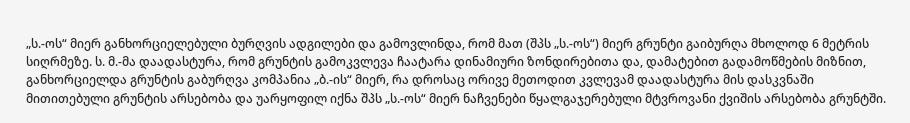„ს.-ოს“ მიერ განხორციელებული ბურღვის ადგილები და გამოვლინდა, რომ მათ (შპს „ს.-ოს“) მიერ გრუნტი გაიბურღა მხოლოდ 6 მეტრის სიღრმეზე. ს. მ.-მა დაადასტურა, რომ გრუნტის გამოკვლევა ჩაატარა დინამიური ზონდირებითა და, დამატებით გადამოწმების მიზნით, განხორციელდა გრუნტის გაბურღვა კომპანია „ბ.-ის“ მიერ, რა დროსაც ორივე მეთოდით კვლევამ დაადასტურა მის დასკვნაში მითითებული გრუნტის არსებობა და უარყოფილ იქნა შპს „ს.-ოს“ მიერ ნაჩვენები წყალგაჯერებული მტვროვანი ქვიშის არსებობა გრუნტში.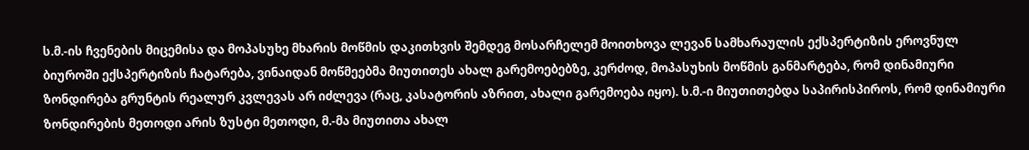ს.მ.-ის ჩვენების მიცემისა და მოპასუხე მხარის მოწმის დაკითხვის შემდეგ მოსარჩელემ მოითხოვა ლევან სამხარაულის ექსპერტიზის ეროვნულ ბიუროში ექსპერტიზის ჩატარება, ვინაიდან მოწმეებმა მიუთითეს ახალ გარემოებებზე, კერძოდ, მოპასუხის მოწმის განმარტება, რომ დინამიური ზონდირება გრუნტის რეალურ კვლევას არ იძლევა (რაც, კასატორის აზრით, ახალი გარემოება იყო). ს.მ.-ი მიუთითებდა საპირისპიროს, რომ დინამიური ზონდირების მეთოდი არის ზუსტი მეთოდი, მ.-მა მიუთითა ახალ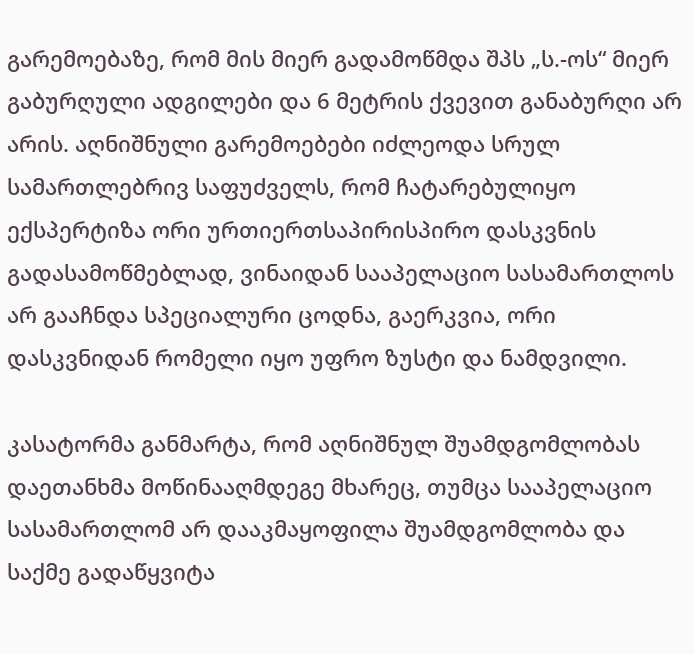გარემოებაზე, რომ მის მიერ გადამოწმდა შპს „ს.-ოს“ მიერ გაბურღული ადგილები და 6 მეტრის ქვევით განაბურღი არ არის. აღნიშნული გარემოებები იძლეოდა სრულ სამართლებრივ საფუძველს, რომ ჩატარებულიყო ექსპერტიზა ორი ურთიერთსაპირისპირო დასკვნის გადასამოწმებლად, ვინაიდან სააპელაციო სასამართლოს არ გააჩნდა სპეციალური ცოდნა, გაერკვია, ორი დასკვნიდან რომელი იყო უფრო ზუსტი და ნამდვილი.

კასატორმა განმარტა, რომ აღნიშნულ შუამდგომლობას დაეთანხმა მოწინააღმდეგე მხარეც, თუმცა სააპელაციო სასამართლომ არ დააკმაყოფილა შუამდგომლობა და საქმე გადაწყვიტა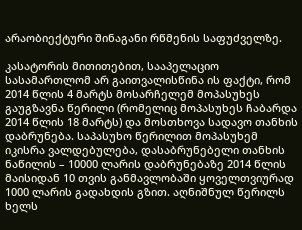არაობიექტური შინაგანი რწმენის საფუძველზე.

კასატორის მითითებით, სააპელაციო სასამართლომ არ გაითვალისწინა ის ფაქტი, რომ 2014 წლის 4 მარტს მოსარჩელემ მოპასუხეს გაუგზავნა წერილი (რომელიც მოპასუხეს ჩაბარდა 2014 წლის 18 მარტს) და მოსთხოვა სადავო თანხის დაბრუნება. საპასუხო წერილით მოპასუხემ იკისრა ვალდებულება, დასაბრუნებელი თანხის ნაწილის – 10000 ლარის დაბრუნებაზე 2014 წლის მაისიდან 10 თვის განმავლობაში ყოველთვიურად 1000 ლარის გადახდის გზით. აღნიშნულ წერილს ხელს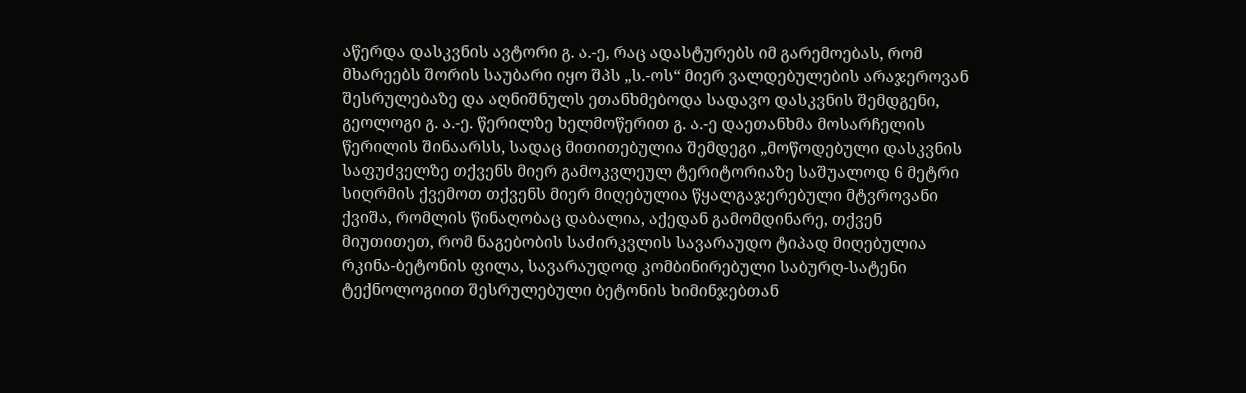აწერდა დასკვნის ავტორი გ. ა.-ე, რაც ადასტურებს იმ გარემოებას, რომ მხარეებს შორის საუბარი იყო შპს „ს.-ოს“ მიერ ვალდებულების არაჯეროვან შესრულებაზე და აღნიშნულს ეთანხმებოდა სადავო დასკვნის შემდგენი, გეოლოგი გ. ა.-ე. წერილზე ხელმოწერით გ. ა.-ე დაეთანხმა მოსარჩელის წერილის შინაარსს, სადაც მითითებულია შემდეგი „მოწოდებული დასკვნის საფუძველზე თქვენს მიერ გამოკვლეულ ტერიტორიაზე საშუალოდ 6 მეტრი სიღრმის ქვემოთ თქვენს მიერ მიღებულია წყალგაჯერებული მტვროვანი ქვიშა, რომლის წინაღობაც დაბალია, აქედან გამომდინარე, თქვენ მიუთითეთ, რომ ნაგებობის საძირკვლის სავარაუდო ტიპად მიღებულია რკინა-ბეტონის ფილა, სავარაუდოდ კომბინირებული საბურღ-სატენი ტექნოლოგიით შესრულებული ბეტონის ხიმინჯებთან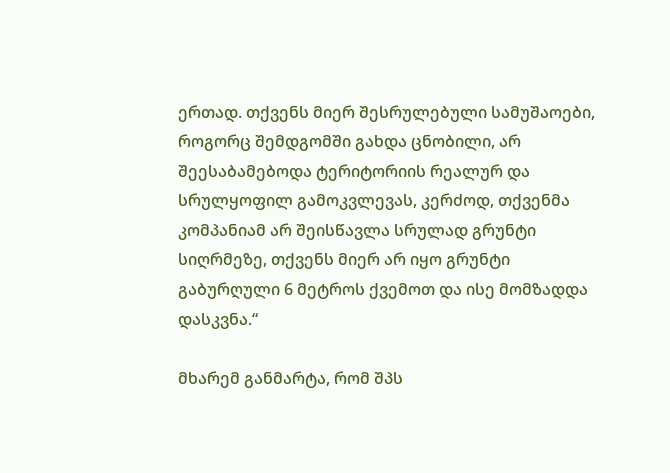ერთად. თქვენს მიერ შესრულებული სამუშაოები, როგორც შემდგომში გახდა ცნობილი, არ შეესაბამებოდა ტერიტორიის რეალურ და სრულყოფილ გამოკვლევას, კერძოდ, თქვენმა კომპანიამ არ შეისწავლა სრულად გრუნტი სიღრმეზე, თქვენს მიერ არ იყო გრუნტი გაბურღული 6 მეტროს ქვემოთ და ისე მომზადდა დასკვნა.“

მხარემ განმარტა, რომ შპს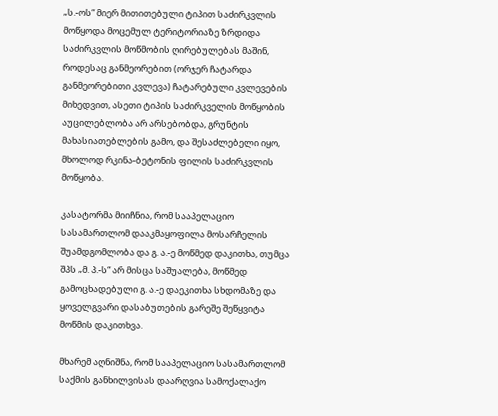„ს.-ოს“ მიერ მითითებული ტიპით საძირკვლის მოწყოდა მოცემულ ტერიტორიაზე ზრდიდა საძირკვლის მოწმობის ღირებულებას მაშინ, როდესაც განმეორებით (ორჯერ ჩატარდა განმეორებითი კვლევა) ჩატარებული კვლევების მიხედვით, ასეთი ტიპის საძირკველის მოწყობის აუცილებლობა არ არსებობდა, გრუნტის მახასიათებლების გამო, და შესაძლებელი იყო, მხოლოდ რკინა-ბეტონის ფილის საძირკვლის მოწყობა.

კასატორმა მიიჩნია, რომ სააპელაციო სასამართლომ დააკმაყოფილა მოსარჩელის შუამდგომლობა და გ. ა.-ე მოწმედ დაკითხა, თუმცა შპს „მ. პ.-ს“ არ მისცა საშუალება, მოწმედ გამოცხადებული გ. ა.-ე დაეკითხა სხდომაზე და ყოველგვარი დასაბუთების გარეშე შეწყვიტა მოწმის დაკითხვა.

მხარემ აღნიშნა, რომ სააპელაციო სასამართლომ საქმის განხილვისას დაარღვია სამოქალაქო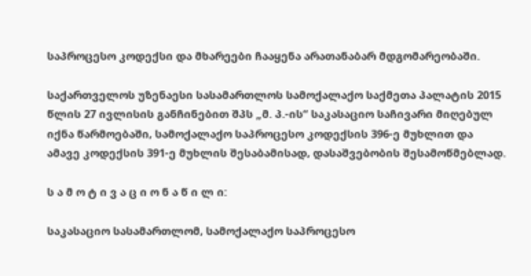საპროცესო კოდექსი და მხარეები ჩააყენა არათანაბარ მდგომარეობაში.

საქართველოს უზენაესი სასამართლოს სამოქალაქო საქმეთა პალატის 2015 წლის 27 ივლისის განჩინებით შპს „მ. პ.-ის“ საკასაციო საჩივარი მიღებულ იქნა წარმოებაში, სამოქალაქო საპროცესო კოდექსის 396-ე მუხლით და ამავე კოდექსის 391-ე მუხლის შესაბამისად, დასაშვებობის შესამოწმებლად.

ს ა მ ო ტ ი ვ ა ც ი ო ნ ა წ ი ლ ი:

საკასაციო სასამართლომ, სამოქალაქო საპროცესო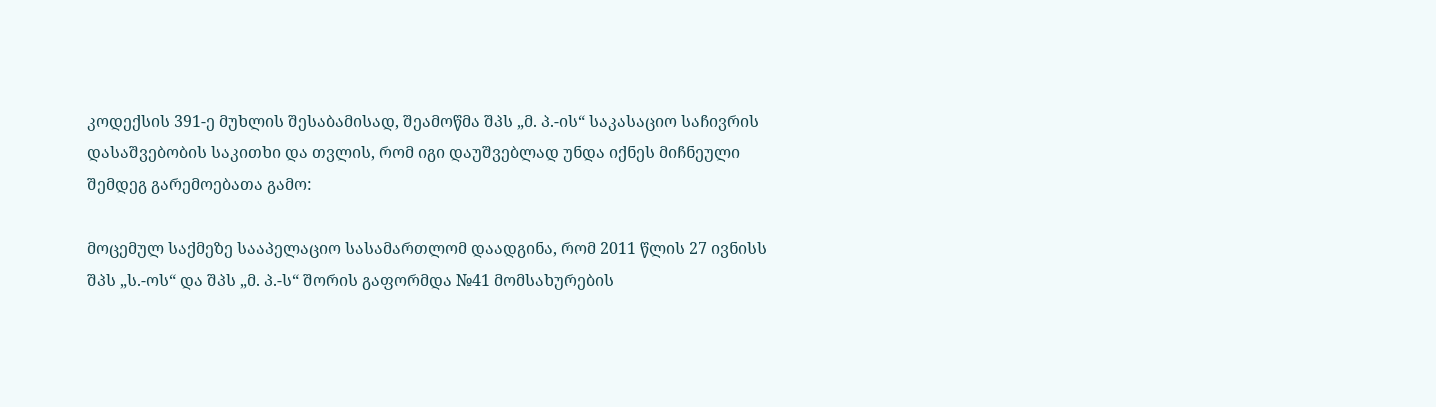კოდექსის 391-ე მუხლის შესაბამისად, შეამოწმა შპს „მ. პ.-ის“ საკასაციო საჩივრის დასაშვებობის საკითხი და თვლის, რომ იგი დაუშვებლად უნდა იქნეს მიჩნეული შემდეგ გარემოებათა გამო:

მოცემულ საქმეზე სააპელაციო სასამართლომ დაადგინა, რომ 2011 წლის 27 ივნისს შპს „ს.-ოს“ და შპს „მ. პ.-ს“ შორის გაფორმდა №41 მომსახურების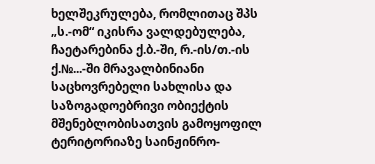ხელშეკრულება, რომლითაც შპს „ს.-ომ“ იკისრა ვალდებულება, ჩაეტარებინა ქ.ბ.-ში, რ.-ის/თ.-ის ქ.№...-ში მრავალბინიანი საცხოვრებელი სახლისა და საზოგადოებრივი ობიექტის მშენებლობისათვის გამოყოფილ ტერიტორიაზე საინჟინრო-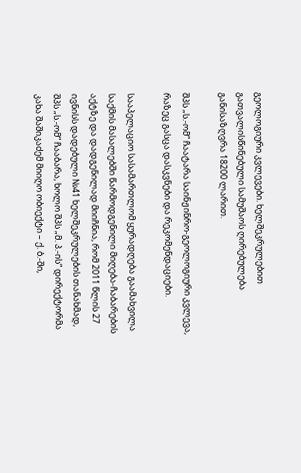გეოლოგიური კვლევები. ხელშეკრულებით გათვალისწინებული სამუშაოს ღირებულება განისაზღვრა 18200 ლარით.

შპს „ს.-ომ“ ჩაატარა საინჟინრო-გეოლოგიური კვლევა, რაზეც გასცა დასკვნები და რეკომენდაციები.

სააპელაციო სასამართლომ ყურადღება გაამახვილა საქმის მასალებში წარმოდგენილი მიღება-ჩაბარების აქტზე და დადგენილად მიიჩნია, რომ 2011 წლის 27 ივნისს დადებული №41 ხელშეკრულების თანახმად, შპს „ს.-ომ“ ჩააბარა, ხოლო შპს „მ. პ.-ის“ დირექტორმა კახა შაშიკაძემ მიიღო ობიექტი – ქ. ბ.-ში,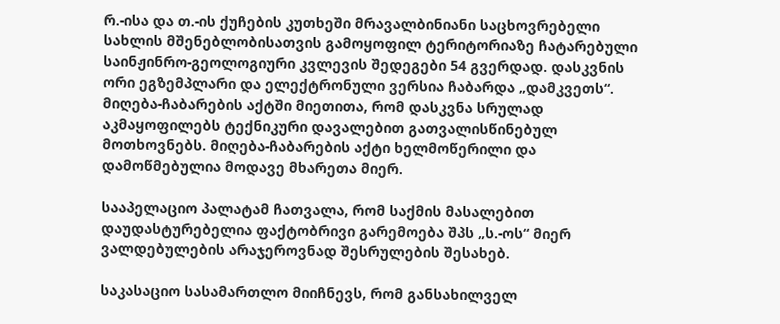რ.-ისა და თ.-ის ქუჩების კუთხეში მრავალბინიანი საცხოვრებელი სახლის მშენებლობისათვის გამოყოფილ ტერიტორიაზე ჩატარებული საინჟინრო-გეოლოგიური კვლევის შედეგები 54 გვერდად. დასკვნის ორი ეგზემპლარი და ელექტრონული ვერსია ჩაბარდა „დამკვეთს“. მიღება-ჩაბარების აქტში მიეთითა, რომ დასკვნა სრულად აკმაყოფილებს ტექნიკური დავალებით გათვალისწინებულ მოთხოვნებს. მიღება-ჩაბარების აქტი ხელმოწერილი და დამოწმებულია მოდავე მხარეთა მიერ.

სააპელაციო პალატამ ჩათვალა, რომ საქმის მასალებით დაუდასტურებელია ფაქტობრივი გარემოება შპს „ს.-ოს“ მიერ ვალდებულების არაჯეროვნად შესრულების შესახებ.

საკასაციო სასამართლო მიიჩნევს, რომ განსახილველ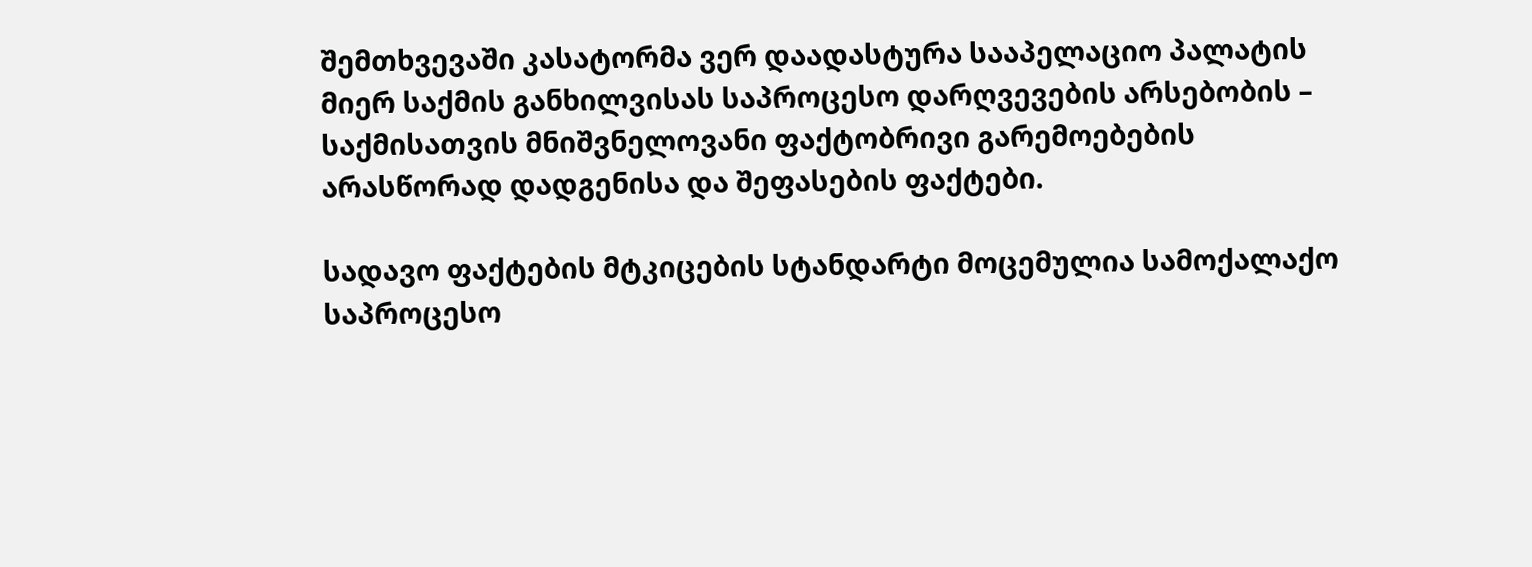შემთხვევაში კასატორმა ვერ დაადასტურა სააპელაციო პალატის მიერ საქმის განხილვისას საპროცესო დარღვევების არსებობის – საქმისათვის მნიშვნელოვანი ფაქტობრივი გარემოებების არასწორად დადგენისა და შეფასების ფაქტები.

სადავო ფაქტების მტკიცების სტანდარტი მოცემულია სამოქალაქო საპროცესო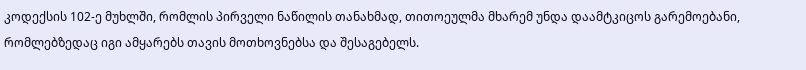კოდექსის 102-ე მუხლში, რომლის პირველი ნაწილის თანახმად, თითოეულმა მხარემ უნდა დაამტკიცოს გარემოებანი, რომლებზედაც იგი ამყარებს თავის მოთხოვნებსა და შესაგებელს.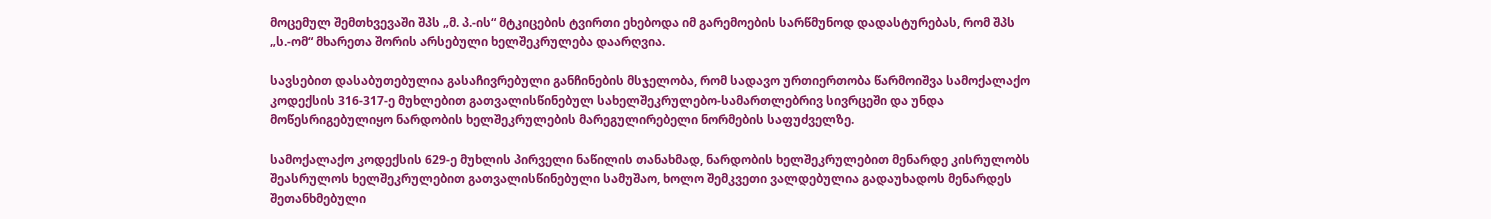მოცემულ შემთხვევაში შპს „მ. პ.-ის“ მტკიცების ტვირთი ეხებოდა იმ გარემოების სარწმუნოდ დადასტურებას, რომ შპს „ს.-ომ“ მხარეთა შორის არსებული ხელშეკრულება დაარღვია.

სავსებით დასაბუთებულია გასაჩივრებული განჩინების მსჯელობა, რომ სადავო ურთიერთობა წარმოიშვა სამოქალაქო კოდექსის 316-317-ე მუხლებით გათვალისწინებულ სახელშეკრულებო-სამართლებრივ სივრცეში და უნდა მოწესრიგებულიყო ნარდობის ხელშეკრულების მარეგულირებელი ნორმების საფუძველზე.

სამოქალაქო კოდექსის 629-ე მუხლის პირველი ნაწილის თანახმად, ნარდობის ხელშეკრულებით მენარდე კისრულობს შეასრულოს ხელშეკრულებით გათვალისწინებული სამუშაო, ხოლო შემკვეთი ვალდებულია გადაუხადოს მენარდეს შეთანხმებული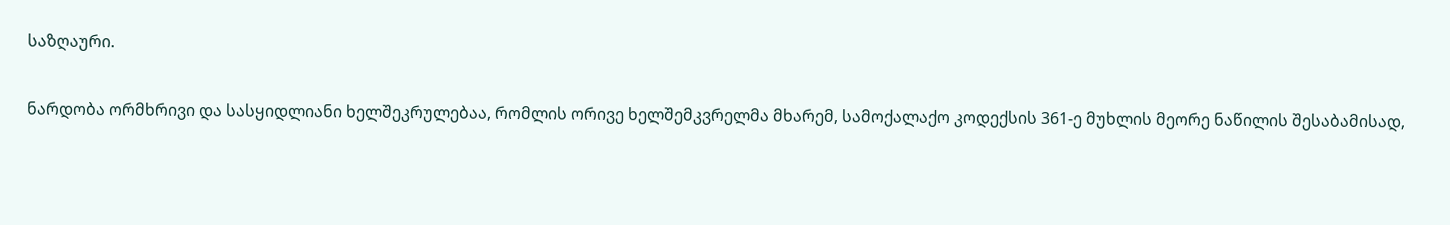საზღაური.

ნარდობა ორმხრივი და სასყიდლიანი ხელშეკრულებაა, რომლის ორივე ხელშემკვრელმა მხარემ, სამოქალაქო კოდექსის 361-ე მუხლის მეორე ნაწილის შესაბამისად,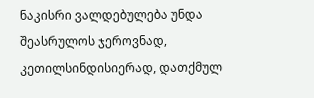ნაკისრი ვალდებულება უნდა შეასრულოს ჯეროვნად, კეთილსინდისიერად, დათქმულ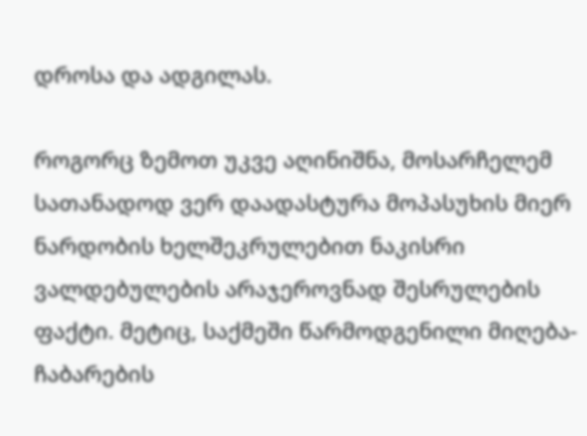დროსა და ადგილას.

როგორც ზემოთ უკვე აღინიშნა, მოსარჩელემ სათანადოდ ვერ დაადასტურა მოპასუხის მიერ ნარდობის ხელშეკრულებით ნაკისრი ვალდებულების არაჯეროვნად შესრულების ფაქტი. მეტიც, საქმეში წარმოდგენილი მიღება-ჩაბარების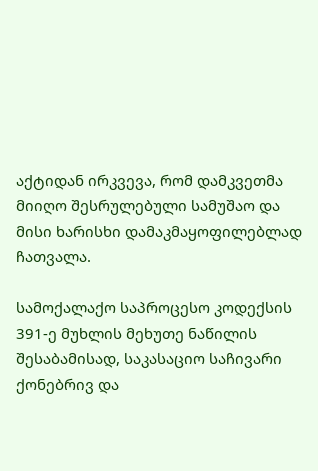აქტიდან ირკვევა, რომ დამკვეთმა მიიღო შესრულებული სამუშაო და მისი ხარისხი დამაკმაყოფილებლად ჩათვალა.

სამოქალაქო საპროცესო კოდექსის 391-ე მუხლის მეხუთე ნაწილის შესაბამისად, საკასაციო საჩივარი ქონებრივ და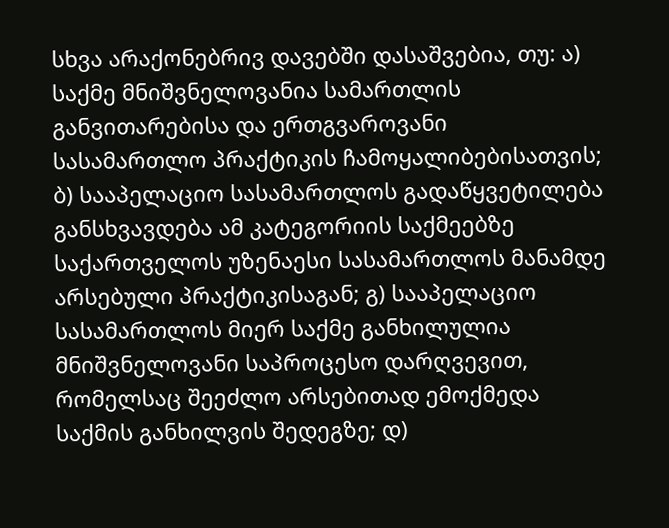სხვა არაქონებრივ დავებში დასაშვებია, თუ: ა) საქმე მნიშვნელოვანია სამართლის განვითარებისა და ერთგვაროვანი სასამართლო პრაქტიკის ჩამოყალიბებისათვის; ბ) სააპელაციო სასამართლოს გადაწყვეტილება განსხვავდება ამ კატეგორიის საქმეებზე საქართველოს უზენაესი სასამართლოს მანამდე არსებული პრაქტიკისაგან; გ) სააპელაციო სასამართლოს მიერ საქმე განხილულია მნიშვნელოვანი საპროცესო დარღვევით, რომელსაც შეეძლო არსებითად ემოქმედა საქმის განხილვის შედეგზე; დ)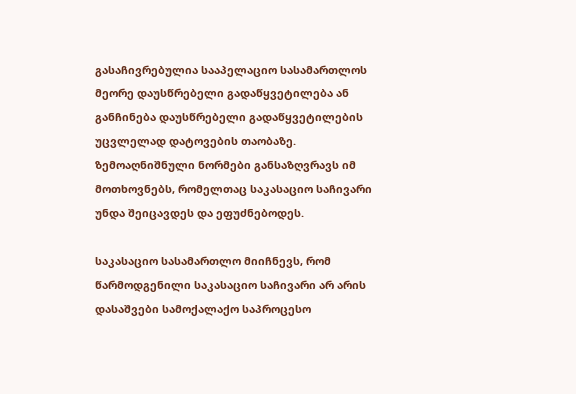გასაჩივრებულია სააპელაციო სასამართლოს მეორე დაუსწრებელი გადაწყვეტილება ან განჩინება დაუსწრებელი გადაწყვეტილების უცვლელად დატოვების თაობაზე. ზემოაღნიშნული ნორმები განსაზღვრავს იმ მოთხოვნებს, რომელთაც საკასაციო საჩივარი უნდა შეიცავდეს და ეფუძნებოდეს.

საკასაციო სასამართლო მიიჩნევს, რომ წარმოდგენილი საკასაციო საჩივარი არ არის დასაშვები სამოქალაქო საპროცესო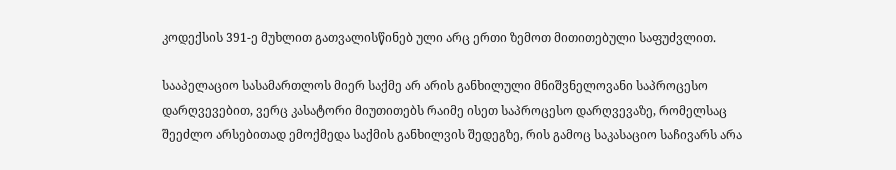კოდექსის 391-ე მუხლით გათვალისწინებ ული არც ერთი ზემოთ მითითებული საფუძვლით.

სააპელაციო სასამართლოს მიერ საქმე არ არის განხილული მნიშვნელოვანი საპროცესო დარღვევებით, ვერც კასატორი მიუთითებს რაიმე ისეთ საპროცესო დარღვევაზე, რომელსაც შეეძლო არსებითად ემოქმედა საქმის განხილვის შედეგზე, რის გამოც საკასაციო საჩივარს არა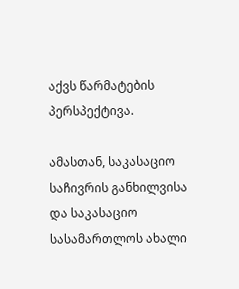აქვს წარმატების პერსპექტივა.

ამასთან, საკასაციო საჩივრის განხილვისა და საკასაციო სასამართლოს ახალი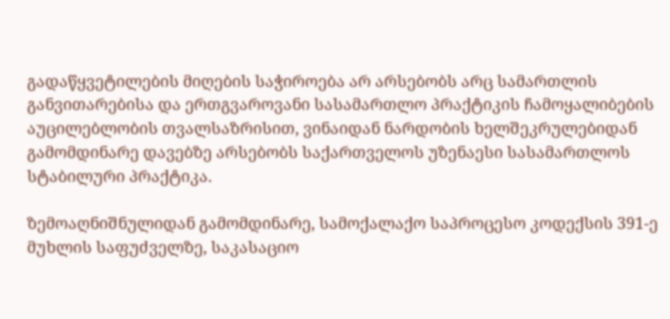გადაწყვეტილების მიღების საჭიროება არ არსებობს არც სამართლის განვითარებისა და ერთგვაროვანი სასამართლო პრაქტიკის ჩამოყალიბების აუცილებლობის თვალსაზრისით, ვინაიდან ნარდობის ხელშეკრულებიდან გამომდინარე დავებზე არსებობს საქართველოს უზენაესი სასამართლოს სტაბილური პრაქტიკა.

ზემოაღნიშნულიდან გამომდინარე, სამოქალაქო საპროცესო კოდექსის 391-ე მუხლის საფუძველზე, საკასაციო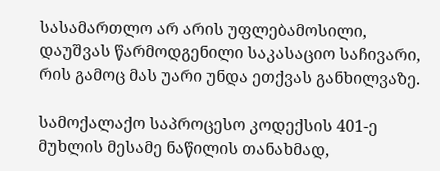სასამართლო არ არის უფლებამოსილი, დაუშვას წარმოდგენილი საკასაციო საჩივარი, რის გამოც მას უარი უნდა ეთქვას განხილვაზე.

სამოქალაქო საპროცესო კოდექსის 401-ე მუხლის მესამე ნაწილის თანახმად,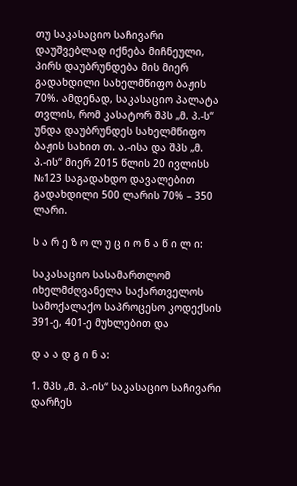თუ საკასაციო საჩივარი დაუშვებლად იქნება მიჩნეული, პირს დაუბრუნდება მის მიერ გადახდილი სახელმწიფო ბაჟის 70%. ამდენად, საკასაციო პალატა თვლის, რომ კასატორ შპს „მ. პ.-ს“ უნდა დაუბრუნდეს სახელმწიფო ბაჟის სახით თ. ა.-ისა და შპს „მ. პ.-ის“ მიერ 2015 წლის 20 ივლისს №123 საგადახდო დავალებით გადახდილი 500 ლარის 70% – 350 ლარი.

ს ა რ ე ზ ო ლ უ ც ი ო ნ ა წ ი ლ ი:

საკასაციო სასამართლომ იხელმძღვანელა საქართველოს სამოქალაქო საპროცესო კოდექსის 391-ე, 401-ე მუხლებით და

დ ა ა დ გ ი ნ ა:

1. შპს „მ. პ.-ის“ საკასაციო საჩივარი დარჩეს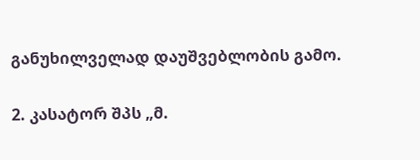განუხილველად დაუშვებლობის გამო.

2. კასატორ შპს „მ.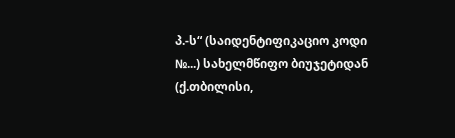პ.-ს“ (საიდენტიფიკაციო კოდი №...) სახელმწიფო ბიუჯეტიდან (ქ.თბილისი,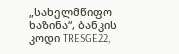„სახელმწიფო ხაზინა“, ბანკის კოდი TRESGE22,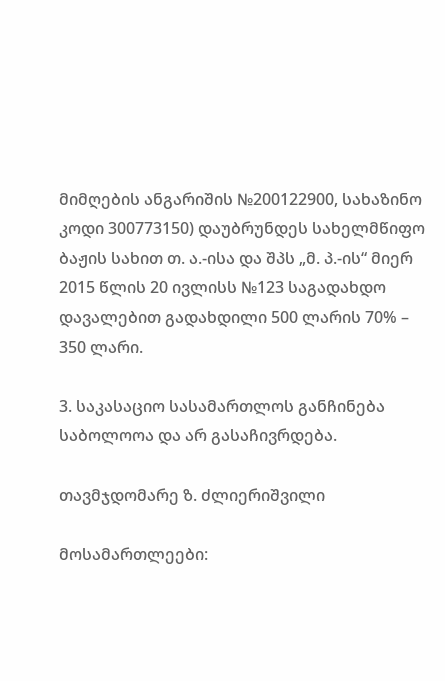მიმღების ანგარიშის №200122900, სახაზინო კოდი 300773150) დაუბრუნდეს სახელმწიფო ბაჟის სახით თ. ა.-ისა და შპს „მ. პ.-ის“ მიერ 2015 წლის 20 ივლისს №123 საგადახდო დავალებით გადახდილი 500 ლარის 70% – 350 ლარი.

3. საკასაციო სასამართლოს განჩინება საბოლოოა და არ გასაჩივრდება.

თავმჯდომარე ზ. ძლიერიშვილი

მოსამართლეები: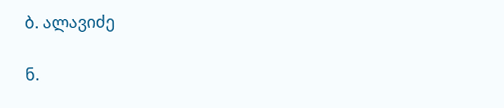ბ. ალავიძე

ნ.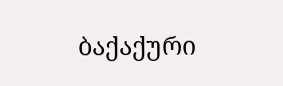ბაქაქური